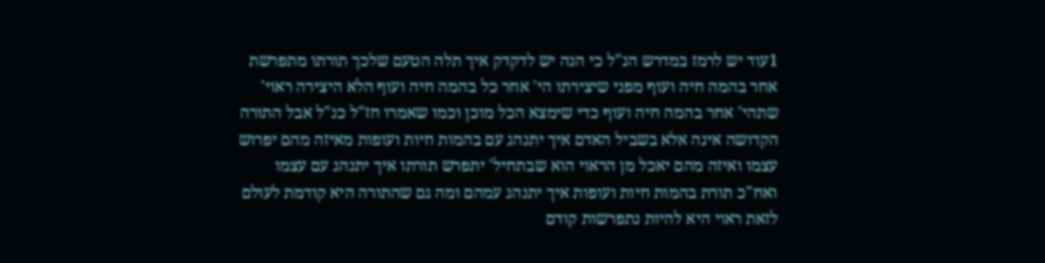1עוד יש לרמז במדרש הנ"ל כי הנה יש לדקדק איך תלה הטעם שלכך תורתו מתפרשת אחר בהמה חיה ועוף מפני שיצירתו הי' אחר כל בהמה חיה ועוף הלא היצירה ראוי' שתהי' אחר בהמה חיה ועוף כדי שימצא הכל מוכן וכמו שאמרו חז"ל כנ"ל אבל התורה הקדושה אינה אלא בשביל האדם איך יתנהג עם בהמות חיות ועופות מאיזה מהם יפרוש עצמו ואיזה מהם יאכל מן הראוי הוא שבתחיל' יתפרש תורתו איך יתנהג עם עצמו ואח"כ תורת בהמות חיות ועופות איך יתנהג עמהם ומה גם שהתורה היא קודמת לעולם לזאת ראוי היא להיות נתפרשות קודם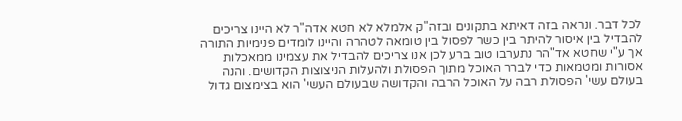לכל דבר. ונראה בזה דאיתא בתקונים ובזה"ק אלמלא לא חטא אדה"ר לא היינו צריכים להבדיל בין איסור להיתר בין כשר לפסול בין טומאה לטהרה והיינו לומדים פנימיות התורה אך ע"י שחטא אד"הר נתערבו טוב ברע לכן אנו צריכים להבדיל את עצמינו ממאכלות אסורות ומטמאות כדי לברר האוכל מתוך הפסולת ולהעלות הניצוצות הקדושים. והנה בעולם עשי' הפסולת רבה על האוכל הרבה והקדושה שבעולם העשי' הוא בצימצום גדול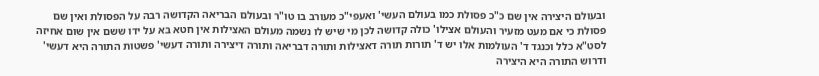ובעולם היצירה אין שם כ"כ פסולת כמו בעולם העשי' ואעפי"כ מעורב בו טו"ר ובעולם הבריאה הקדושה רבה על הפסולת ואין שם פסולת כי אם מעט מזעיר והעולם אצילו' כולה קדושה לכן מי שיש לו נשמה מעולם האצילות אין חטא בא על ידו ששם אין שום אחיזה לסט"א כלל וכנגד ד' העולמות אלו יש ד' תורות תורה דאצילות ותורה דבריאה ותורה דיצירה ותורה דעשי' פשטות התורה היא דעשי' ודרוש התורה היא היצירה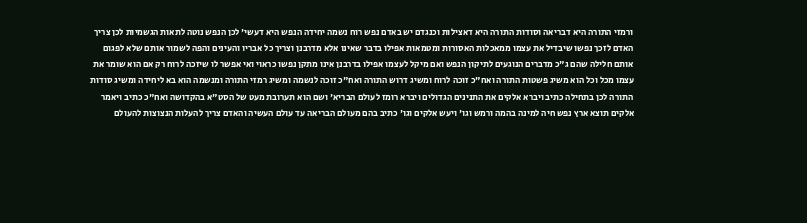ורמזי התורה היא דבריאה וסודות התורה היא דאצילות וכנגדם יש באדם נפש רוח נשמה יחידה הנפש היא דעשי' לכן הנפש נוטה לתאות הגשמיות לכן צריך האדם לזכך נפשו שיבדיל את עצמו ממאכלות האסורות ומטמאות אפילו בדבר שאינו אלא מדרבנן וצריך כל אבריו והעינים והפה לשמור אותם שלא לפגום אותם חלילה שהם ג"כ מדברים הנוגעים לתיקון הנפש ואם מיקל לעצמו אפילו בדרבנן אינו מתקן נפשו כראוי ואי אפשר לו שיזכה לרוח רק אם הוא שומר את עצמו מכל וכל הוא משיג פשטות התורה ואח"כ זוכה לרוח ומשיג דרוש התורה ואח"כ זוכה לנשמה ומשיג רמזי התורה ומנשמה הוא בא ליחידה ומשיג סודות התורה לכן בתחילה כתיב ויברא אלקים את התנינים הגדולים ויברא רומז לעולם הבריא' ושם הוא תערובת מעט של הסט"א בהקדושה ואח"כ כתיב ויאמר אלקים תוצא ארץ נפש חיה למינה בהמה ורמש וגו' ויעש אלקים וגו' כתיב בהם מעולם הבריאה עד עולם העשיה והאדם צריך להעלות הנצוצות להעולם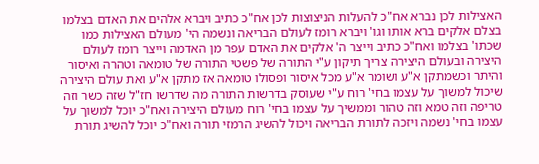האצילות לכן נברא אח"כ להעלות הניצוצות לכן אח"כ כתיב ויברא אלהים את האדם בצלמו בצלם אלקים ברא אותו וגו' ויברא רומז לעולם הבריאה ונשמה הי' מעולם האצילות כמו שכתו' בצלמו ואח"כ כתיב וייצר ה' אלקים את האדם עפר מן האדמה וייצר רומז לעולם היצירה ובעולם היצירה צריך תיקון ע"י התורה של פשטי התורה של טומאה וטהרה ואיסור והיתר וכשמתקן א"ע ושומר א"ע מכל איסור ופסולו טומאה אז מתקן א"ע ואת עולם היצירה שיכול למשוך על עצמו בחי' רוח ע"י שעוסק בדרשות התורה מה שדרשו חז"ל שזה כשר וזה טריפה וזה טמא וזה טהור וממשיך על עצמו בחי' רוח מעולם היצירה ואח"כ יוכל למשוך על עצמו בחי' נשמה ויזכה לתורת הבריאה ויכול להשיג הרמזי תורה ואח"כ יוכל להשיג תורת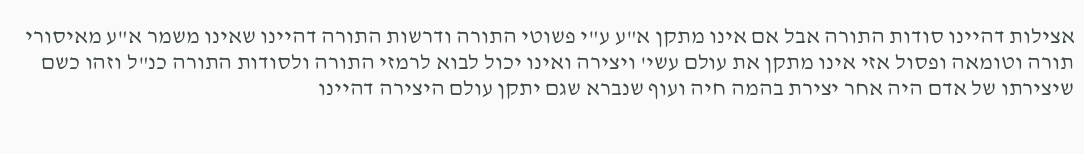אצילות דהיינו סודות התורה אבל אם אינו מתקן א"ע ע"י פשוטי התורה ודרשות התורה דהיינו שאינו משמר א"ע מאיסורי תורה וטומאה ופסול אזי אינו מתקן את עולם עשי' ויצירה ואינו יכול לבוא לרמזי התורה ולסודות התורה כנ"ל וזהו כשם שיצירתו של אדם היה אחר יצירת בהמה חיה ועוף שנברא שגם יתקן עולם היצירה דהיינו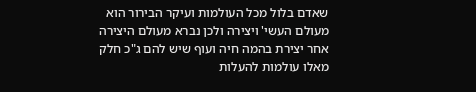שאדם בלול מכל העולמות ועיקר הבירור הוא מעולם העשי' ויצירה ולכן נברא מעולם היצירה אחר יצירת בהמה חיה ועוף שיש להם ג"כ חלק מאלו עולמות להעלות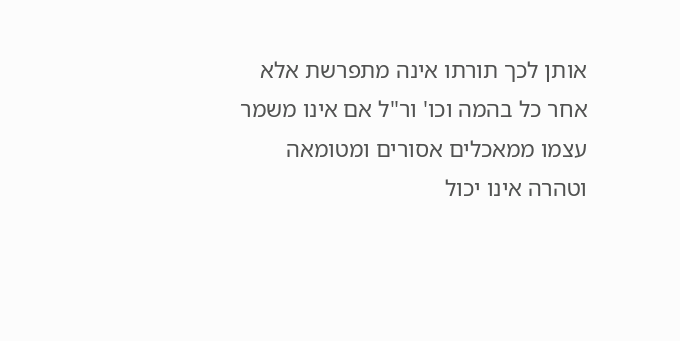אותן לכך תורתו אינה מתפרשת אלא אחר כל בהמה וכו' ור"ל אם אינו משמר עצמו ממאכלים אסורים ומטומאה וטהרה אינו יכול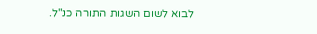לבוא לשום השגות התורה כנ"ל.